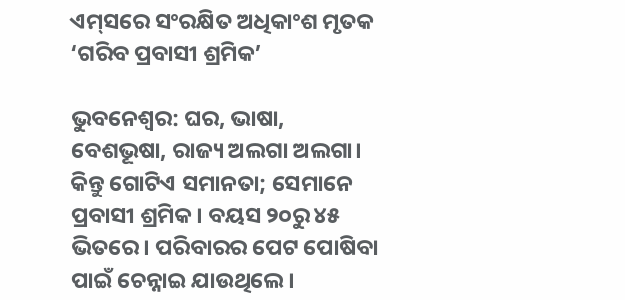ଏମ୍‌ସରେ ସଂରକ୍ଷିତ ଅଧିକାଂଶ ମୃତକ ‘ଗରିବ ପ୍ରବାସୀ ଶ୍ରମିକ’

ଭୁବନେଶ୍ବର: ଘର, ଭାଷା, ବେଶଭୂଷା, ରାଜ୍ୟ ଅଲଗା ଅଲଗା। କିନ୍ତୁ ଗୋଟିଏ ସମାନତା; ସେମାନେ ପ୍ରବାସୀ ଶ୍ରମିକ। ବୟସ ୨୦ରୁ ୪୫ ଭିତରେ। ପରିବାରର ପେଟ ପୋଷିବା ପାଇଁ ଚେନ୍ନାଇ ଯାଉଥିଲେ।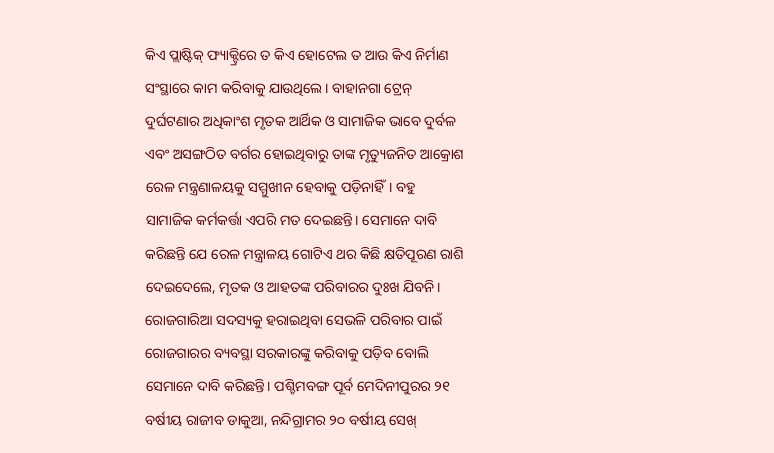କିଏ ପ୍ଲାଷ୍ଟିକ୍‌ ଫ୍ୟାକ୍ଟ୍ରିରେ ତ କିଏ ହୋଟେଲ ତ ଆଉ କିଏ ନିର୍ମାଣ ସଂସ୍ଥା‌ରେ କାମ କରିବାକୁ ଯାଉଥିଲେ। ବାହାନଗା ଟ୍ରେନ୍‌ ଦୁର୍ଘଟଣାର ଅଧିକାଂଶ ମୃତକ ଆର୍ଥିକ ଓ ସାମାଜିକ ଭାବେ ଦୁର୍ବଳ ଏବଂ ଅସଙ୍ଗଠିତ ବର୍ଗର ହୋଇଥିବାରୁ ତାଙ୍କ ମୃତ୍ୟୁଜନିତ ଆକ୍ରୋଶ ରେଳ ମନ୍ତ୍ରଣାଳୟକୁ ସମ୍ମୁଖୀନ ହେବାକୁ ପଡ଼ିନାହିଁ। ବହୁ ସାମାଜିକ କର୍ମକର୍ତ୍ତା ଏପରି ମତ ଦେଇଛନ୍ତି। ସେମାନେ ଦାବି କରିଛନ୍ତି ଯେ ରେଳ ମନ୍ତ୍ରାଳୟ ଗୋଟିଏ ଥର କିଛି କ୍ଷତିପୂରଣ ରାଶି ଦେଇଦେଲେ, ମୃତକ ଓ ଆହତଙ୍କ ପରିବାରର ଦୁଃଖ ଯିବନି। ରୋଜଗାରିଆ ସଦସ୍ୟକୁ ହରାଇଥିବା ସେଭଳି ପରିବାର ପାଇଁ ରୋଜଗାରର ବ୍ୟବସ୍ଥା ସରକାରଙ୍କୁ କରିବାକୁ ପଡ଼ିବ ବୋଲି ସେମାନେ ଦାବି କରିଛନ୍ତି। ପଶ୍ଚିମବଙ୍ଗ ପୂର୍ବ ମେଦିନୀପୁରର ୨୧ ବର୍ଷୀୟ ରାଜୀବ ଡାକୁଆ, ନନ୍ଦିଗ୍ରାମର ୨୦ ବର୍ଷୀୟ ସେଖ୍‌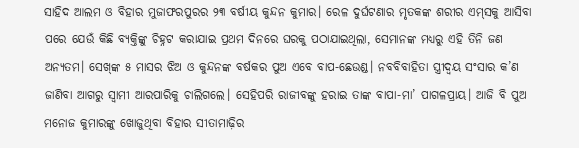ସାହିଦ ଆଲମ ଓ ବିହାର ମୁଜାଫରପୁରର ୨୩ ବର୍ଷୀୟ କୁନ୍ଦନ କୁମାର। ରେଳ ଦୁର୍ଘଟଣାର ମୃତକଙ୍କ ଶରୀର ଏମ୍‌ସକୁ ଆସିବା ପରେ ଯେଉଁ କିଛି ବ୍ୟକ୍ତିଙ୍କୁ ଚିହ୍ନଟ କରାଯାଇ ପ୍ରଥମ ଦିନରେ ଘରକୁ ପଠାଯାଇଥିଲା, ସେମାନଙ୍କ ମଧ୍ୟରୁ ଏହି ତିନି ଜଣ ଅନ୍ୟତମ। ସେଖ୍‌ଙ୍କ ୫ ମାସର ଝିଅ ଓ କୁନ୍ଦନଙ୍କ ବର୍ଷକର ପୁଅ ଏବେ ବାପ-ଛେଉଣ୍ଡ। ନବବିବାହିତା ସ୍ତ୍ରୀଦ୍ବୟ ସଂସାର କ’ଣ ଜାଣିବା ଆଗରୁ ସ୍ବାମୀ ଆରପାରିକୁ ଚାଲିଗଲେ। ସେହିପରି ରାଜୀବଙ୍କୁ ହରାଇ ତାଙ୍କ ବାପା-ମା’ ପାଗଳପ୍ରାୟ। ଆଜି ବି ପୁଅ ମନୋଜ କୁମାରଙ୍କୁ ଖୋଜୁଥିବା ବିହାର ସୀତାମାଢ଼ିର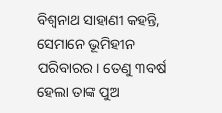ବିଶ୍ବନାଥ ସାହାଣୀ କହନ୍ତି, ସେମାନେ ଭୂମିହୀନ ପରିବାରର। ତେଣୁ ୩ବର୍ଷ ହେଲା ତାଙ୍କ ପୁଅ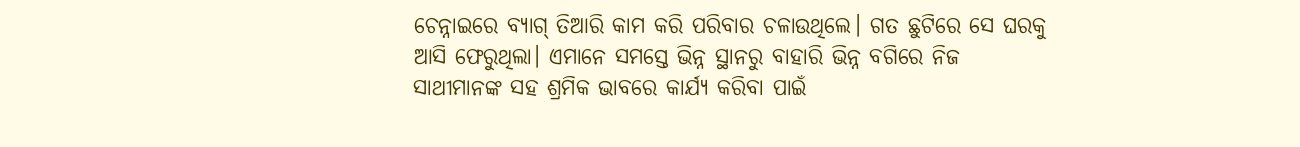ଚେନ୍ନାଇରେ ବ୍ୟାଗ୍‌ ତିଆରି କାମ କରି ପରିବାର ଚଳାଉଥିଲେ। ଗତ ଛୁଟିରେ ସେ ଘରକୁ ଆସି ଫେରୁଥିଲା। ଏମାନେ ସମସ୍ତେ ଭିନ୍ନ ସ୍ଥାନରୁ ବାହାରି ଭିନ୍ନ ବଗିରେ ନିଜ ସାଥୀମାନଙ୍କ ସହ ଶ୍ରମିକ ଭାବରେ କାର୍ଯ୍ୟ କରିବା ପାଇଁ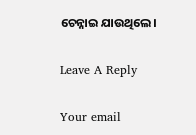ଚେନ୍ନାଇ ଯାଉଥିଲେ।

Leave A Reply

Your email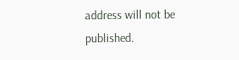address will not be published.